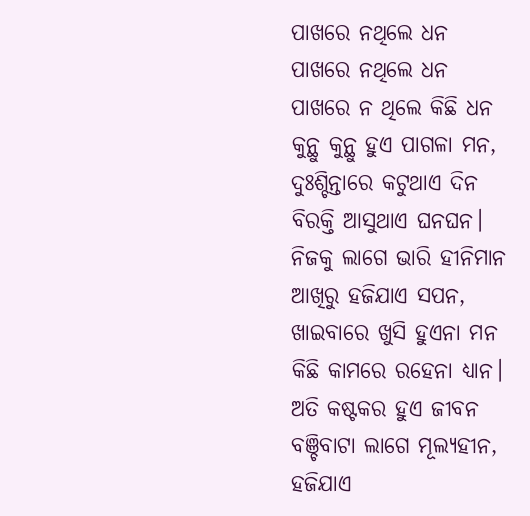ପାଖରେ ନଥିଲେ ଧନ
ପାଖରେ ନଥିଲେ ଧନ
ପାଖରେ ନ ଥିଲେ କିଛି ଧନ
କୁନ୍ଥୁ କୁନ୍ଥୁ ହୁଏ ପାଗଳା ମନ,
ଦୁଃଶ୍ଚିନ୍ତାରେ କଟୁଥାଏ ଦିନ
ବିରକ୍ତି ଆସୁଥାଏ ଘନଘନ।
ନିଜକୁ ଲାଗେ ଭାରି ହୀନିମାନ
ଆଖିରୁ ହଜିଯାଏ ସପନ,
ଖାଇବାରେ ଖୁସି ହୁଏନା ମନ
କିଛି କାମରେ ରହେନା ଧ୍ୟାନ।
ଅତି କଷ୍ଟକର ହୁଏ ଜୀବନ
ବଞ୍ଚିବାଟା ଲାଗେ ମୂଲ୍ୟହୀନ,
ହଜିଯାଏ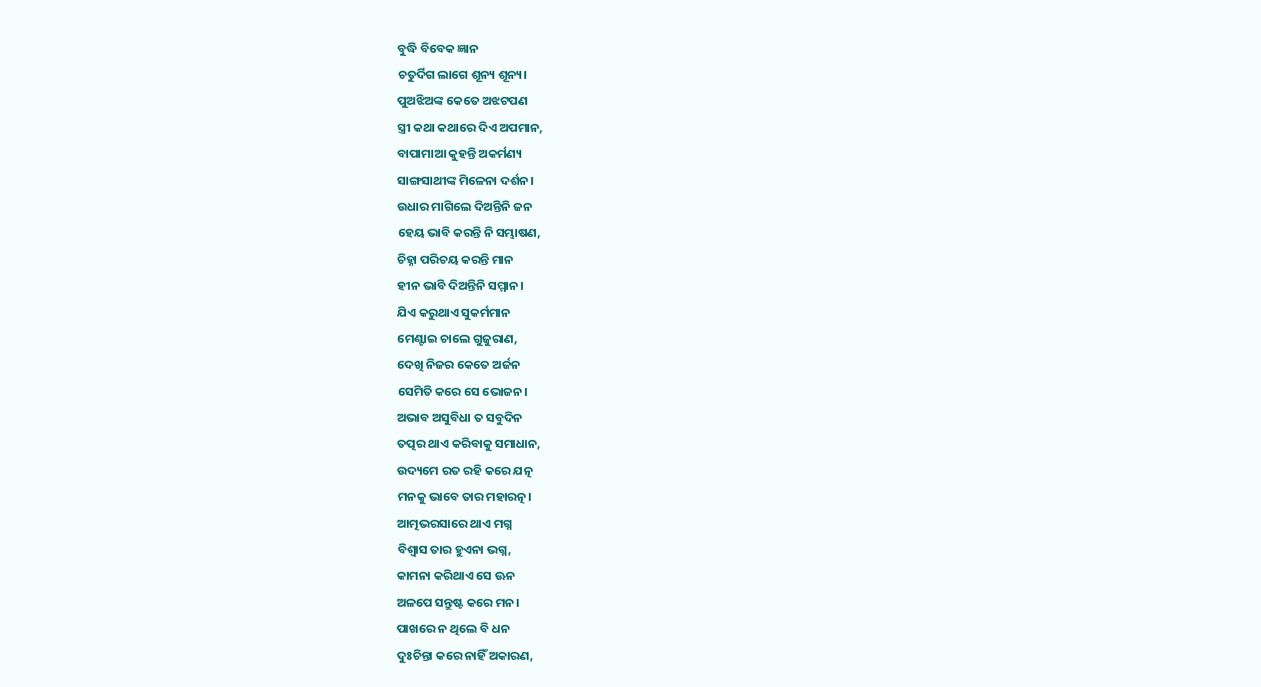ବୁଦ୍ଧି ବିବେକ ଜ୍ଞାନ
ଚତୁର୍ଦିଗ ଲାଗେ ଶୂନ୍ୟ ଶୂନ୍ୟ।
ପୁଅଝିଅଙ୍କ କେତେ ଅଝଟପଣ
ସ୍ତ୍ରୀ କଥା କଥାରେ ଦିଏ ଅପମାନ,
ବାପାମାଆ କୁହନ୍ତି ଅକର୍ମଣ୍ୟ
ସାଙ୍ଗସାଥୀଙ୍କ ମିଳେନା ଦର୍ଶନ।
ଉଧାର ମାଗିଲେ ଦିଅନ୍ତିନି ଜନ
ହେୟ ଭାବି କରନ୍ତି ନି ସମ୍ଭାଷଣ,
ଚିହ୍ନା ପରିଚୟ କରନ୍ତି ମାନ
ହୀନ ଭାବି ଦିଅନ୍ତିନି ସମ୍ମାନ।
ଯିଏ କରୁଥାଏ ସୁକର୍ମମାନ
ମେଣ୍ଟାଇ ଚାଲେ ଗୁଜୁରାଣ,
ଦେଖି ନିଜର କେତେ ଅର୍ଜନ
ସେମିତି କରେ ସେ ଭୋଜନ।
ଅଭାବ ଅସୁବିଧା ତ ସବୁଦିନ
ତତ୍ପର ଥାଏ କରିବାକୁ ସମାଧାନ,
ଉଦ୍ୟମେ ରତ ରହି କରେ ଯତ୍ନ
ମନକୁ ଭାବେ ତାର ମହାରତ୍ନ।
ଆତ୍ମଭରସାରେ ଥାଏ ମଗ୍ନ
ବିଶ୍ବାସ ତାର ହୁଏନା ଭଗ୍ନ,
କାମନା କରିଥାଏ ସେ ଊନ
ଅଳପେ ସନ୍ତୁଷ୍ଟ କରେ ମନ।
ପାଖରେ ନ ଥିଲେ ବି ଧନ
ଦୁଃଚିନ୍ତା କରେ ନାହିଁ ଅକାରଣ,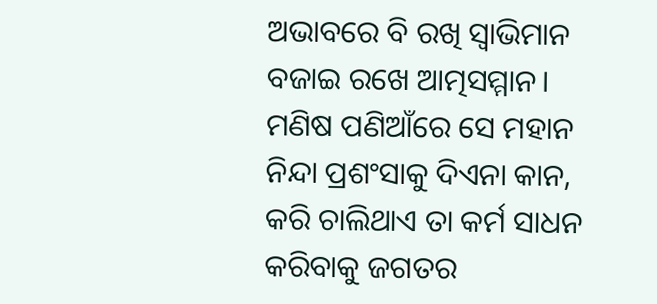ଅଭାବରେ ବି ରଖି ସ୍ଵାଭିମାନ
ବଜାଇ ରଖେ ଆତ୍ମସମ୍ମାନ।
ମଣିଷ ପଣିଆଁରେ ସେ ମହାନ
ନିନ୍ଦା ପ୍ରଶଂସାକୁ ଦିଏନା କାନ,
କରି ଚାଲିଥାଏ ତା କର୍ମ ସାଧନ
କରିବାକୁ ଜଗତର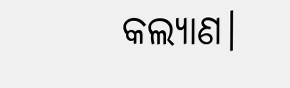କଲ୍ୟାଣ।